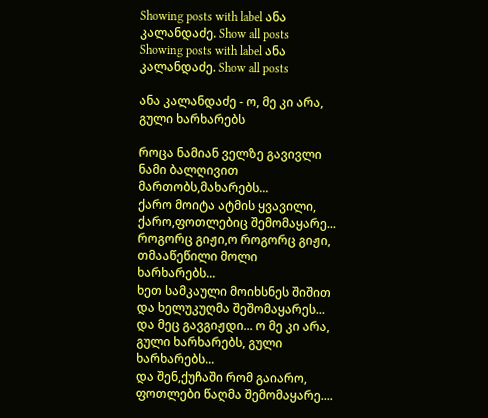Showing posts with label ანა კალანდაძე. Show all posts
Showing posts with label ანა კალანდაძე. Show all posts

ანა კალანდაძე - ო, მე კი არა, გული ხარხარებს

როცა ნამიან ველზე გავივლი
ნამი ბალღივით მართობს,მახარებს...
ქარო მოიტა ატმის ყვავილი,
ქარო,ფოთლებიც შემომაყარე...
როგორც გიჟი,ო როგორც გიჟი,
თმააწეწილი მოლი ხარხარებს...
ხეთ სამკაული მოიხსნეს შიშით
და ხელუკუღმა შეშომაყარეს...
და მეც გავგიჟდი... ო მე კი არა,
გული ხარხარებს, გული ხარხარებს...
და შენ,ქუჩაში რომ გაიარო,
ფოთლები წაღმა შემომაყარე....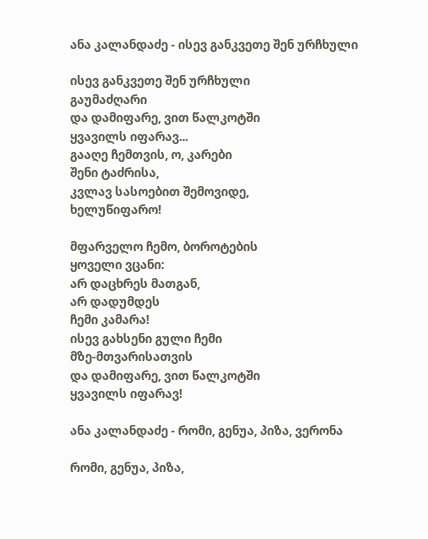ანა კალანდაძე - ისევ განკვეთე შენ ურჩხული

ისევ განკვეთე შენ ურჩხული
გაუმაძღარი
და დამიფარე, ვით წალკოტში
ყვავილს იფარავ...
გააღე ჩემთვის, ო, კარები
შენი ტაძრისა,
კვლავ სასოებით შემოვიდე,
ხელუწიფარო!

მფარველო ჩემო, ბოროტების
ყოველი ვცანი:
არ დაცხრეს მათგან,
არ დადუმდეს
ჩემი კამარა!
ისევ გახსენი გული ჩემი
მზე-მთვარისათვის
და დამიფარე, ვით წალკოტში
ყვავილს იფარავ!

ანა კალანდაძე - რომი, გენუა, პიზა, ვერონა

რომი, გენუა, პიზა,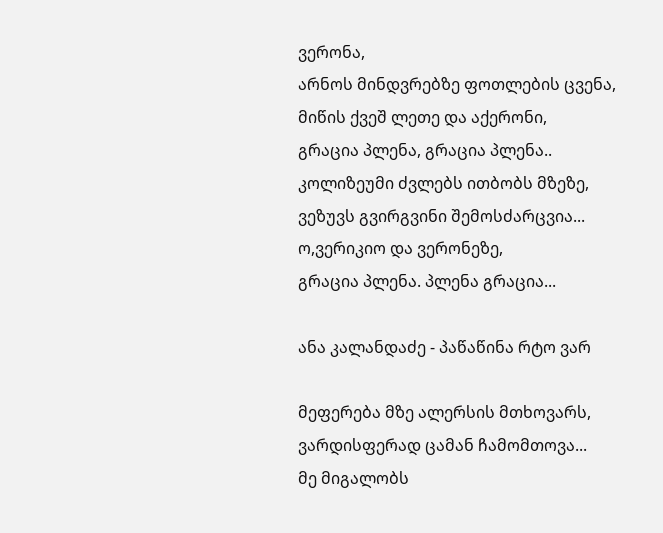ვერონა,
არნოს მინდვრებზე ფოთლების ცვენა,
მიწის ქვეშ ლეთე და აქერონი,
გრაცია პლენა, გრაცია პლენა..
კოლიზეუმი ძვლებს ითბობს მზეზე,
ვეზუვს გვირგვინი შემოსძარცვია...
ო,ვერიკიო და ვერონეზე,
გრაცია პლენა. პლენა გრაცია...

ანა კალანდაძე - პაწაწინა რტო ვარ

მეფერება მზე ალერსის მთხოვარს,
ვარდისფერად ცამან ჩამომთოვა...
მე მიგალობს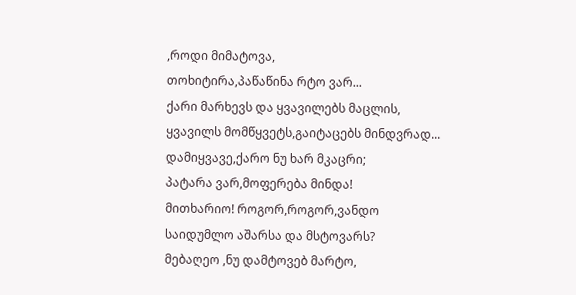,როდი მიმატოვა,
თოხიტირა,პაწაწინა რტო ვარ...
ქარი მარხევს და ყვავილებს მაცლის,
ყვავილს მომწყვეტს,გაიტაცებს მინდვრად...
დამიყვავე,ქარო ნუ ხარ მკაცრი;
პატარა ვარ,მოფერება მინდა!
მითხარიო! როგორ,როგორ,ვანდო
საიდუმლო აშარსა და მსტოვარს?
მებაღეო ,ნუ დამტოვებ მარტო,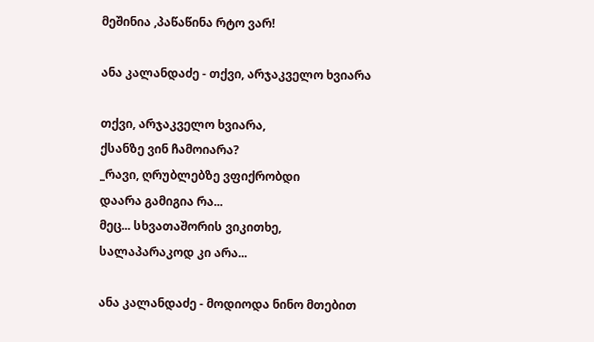მეშინია ,პაწაწინა რტო ვარ!

ანა კალანდაძე - თქვი, არჯაკველო ხვიარა

თქვი, არჯაკველო ხვიარა,
ქსანზე ვინ ჩამოიარა?
_რავი, ღრუბლებზე ვფიქრობდი
დაარა გამიგია რა...
მეც... სხვათაშორის ვიკითხე,
სალაპარაკოდ კი არა...

ანა კალანდაძე - მოდიოდა ნინო მთებით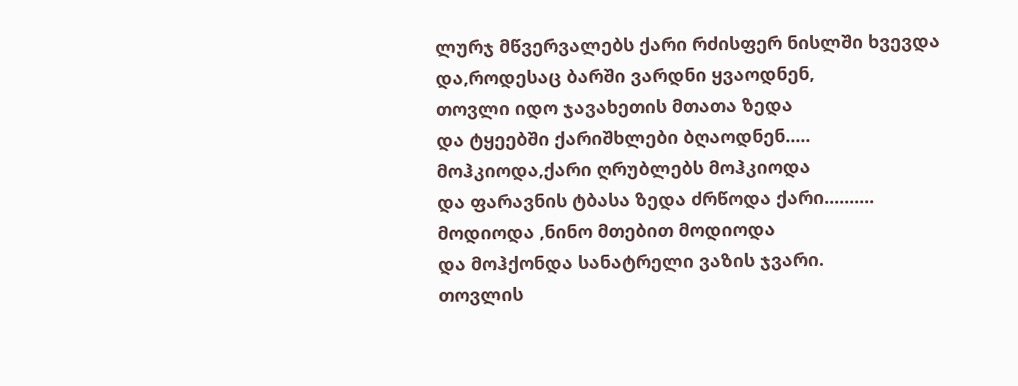ლურჯ მწვერვალებს ქარი რძისფერ ნისლში ხვევდა
და,როდესაც ბარში ვარდნი ყვაოდნენ,
თოვლი იდო ჯავახეთის მთათა ზედა
და ტყეებში ქარიშხლები ბღაოდნენ.....
მოჰკიოდა,ქარი ღრუბლებს მოჰკიოდა
და ფარავნის ტბასა ზედა ძრწოდა ქარი..........
მოდიოდა ,ნინო მთებით მოდიოდა
და მოჰქონდა სანატრელი ვაზის ჯვარი.
თოვლის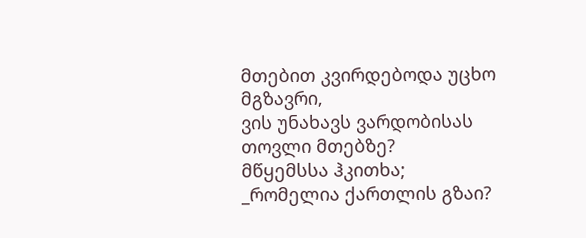მთებით კვირდებოდა უცხო მგზავრი,
ვის უნახავს ვარდობისას თოვლი მთებზე?
მწყემსსა ჰკითხა;
_რომელია ქართლის გზაი?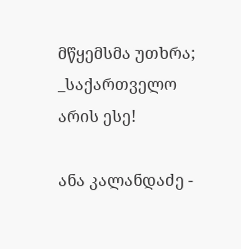მწყემსმა უთხრა;
_საქართველო არის ესე!

ანა კალანდაძე -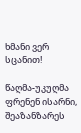ხმანი ვერ სცანით!

წაღმა-უკუღმა
ფრენენ ისარნი,
შეაზანზარეს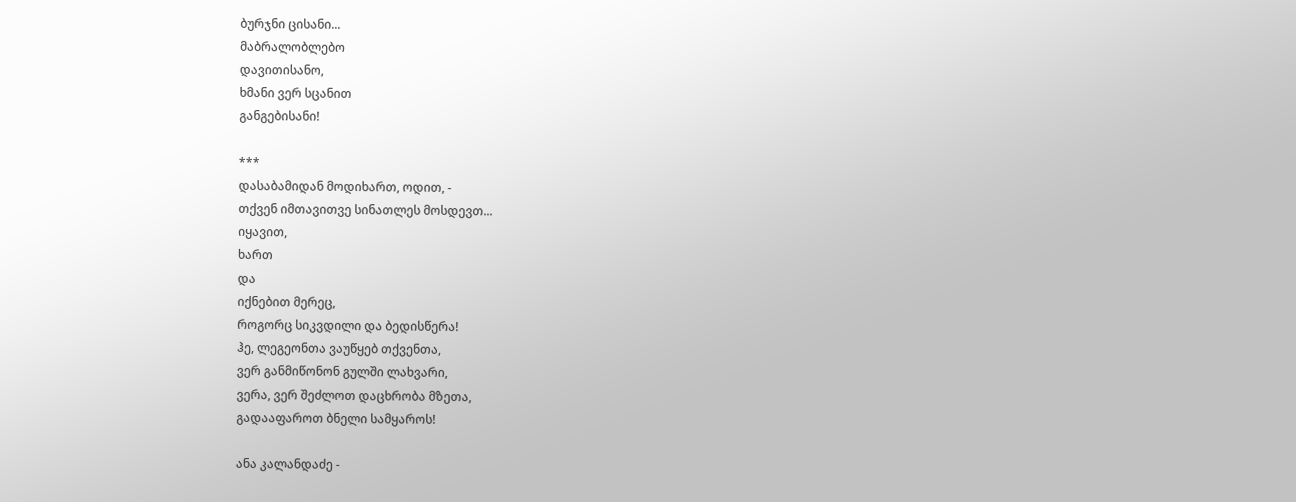ბურჯნი ცისანი...
მაბრალობლებო
დავითისანო,
ხმანი ვერ სცანით
განგებისანი!

***
დასაბამიდან მოდიხართ, ოდით, -
თქვენ იმთავითვე სინათლეს მოსდევთ...
იყავით,
ხართ
და
იქნებით მერეც,
როგორც სიკვდილი და ბედისწერა!
ჰე, ლეგეონთა ვაუწყებ თქვენთა,
ვერ განმიწონონ გულში ლახვარი,
ვერა, ვერ შეძლოთ დაცხრობა მზეთა,
გადააფაროთ ბნელი სამყაროს!

ანა კალანდაძე -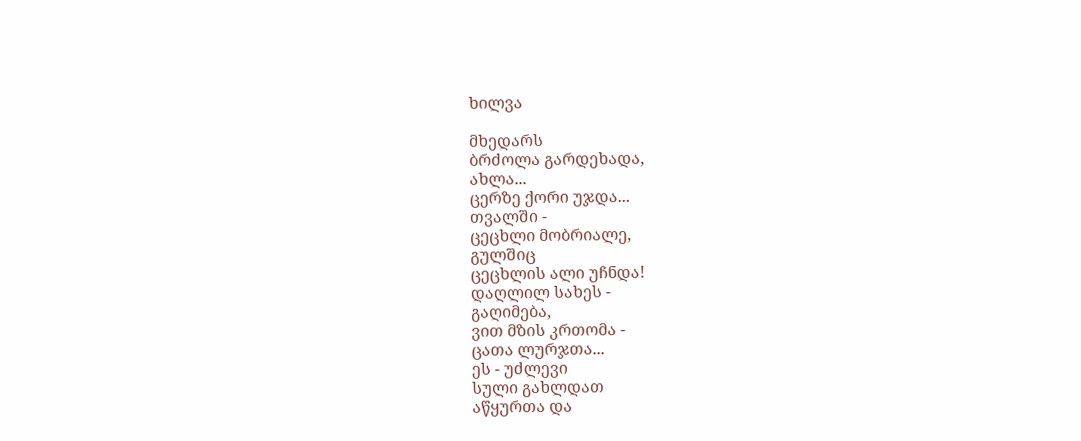ხილვა

მხედარს
ბრძოლა გარდეხადა,
ახლა...
ცერზე ქორი უჯდა...
თვალში -
ცეცხლი მობრიალე,
გულშიც
ცეცხლის ალი უჩნდა!
დაღლილ სახეს -
გაღიმება,
ვით მზის კრთომა -
ცათა ლურჯთა...
ეს - უძლევი
სული გახლდათ
აწყურთა და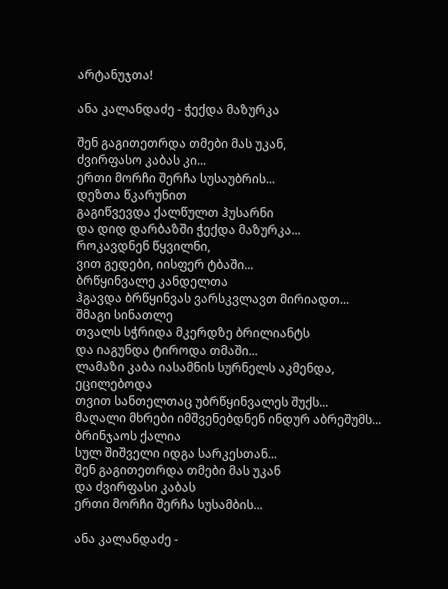არტანუჯთა!

ანა კალანდაძე - ჭექდა მაზურკა

შენ გაგითეთრდა თმები მას უკან,
ძვირფასო კაბას კი...
ერთი მორჩი შერჩა სუსაუბრის...
დეზთა წკარუნით
გაგიწვევდა ქალწულთ ჰუსარნი
და დიდ დარბაზში ჭექდა მაზურკა...
როკავდნენ წყვილნი,
ვით გედები, იისფერ ტბაში...
ბრწყინვალე კანდელთა
ჰგავდა ბრწყინვას ვარსკვლავთ მირიადთ...
შმაგი სინათლე
თვალს სჭრიდა მკერდზე ბრილიანტს
და იაგუნდა ტიროდა თმაში...
ლამაზი კაბა იასამნის სურნელს აკმენდა,
ეცილებოდა
თვით სანთელთაც უბრწყინვალეს შუქს...
მაღალი მხრები იმშვენებდნენ ინდურ აბრეშუმს...
ბრინჯაოს ქალია
სულ შიშველი იდგა სარკესთან...
შენ გაგითეთრდა თმები მას უკან
და ძვირფასი კაბას
ერთი მორჩი შერჩა სუსამბის...

ანა კალანდაძე -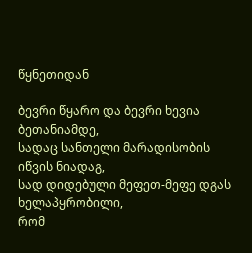წყნეთიდან

ბევრი წყარო და ბევრი ხევია
ბეთანიამდე,
სადაც სანთელი მარადისობის
იწვის ნიადაგ,
სად დიდებული მეფეთ-მეფე დგას
ხელაპყრობილი,
რომ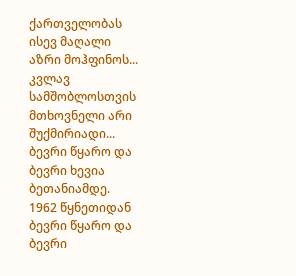ქართველობას ისევ მაღალი
აზრი მოჰფინოს...
კვლავ სამშობლოსთვის
მთხოვნელი არი
შუქმირიადი...
ბევრი წყარო და ბევრი ხევია
ბეთანიამდე.
1962 წყნეთიდან
ბევრი წყარო და ბევრი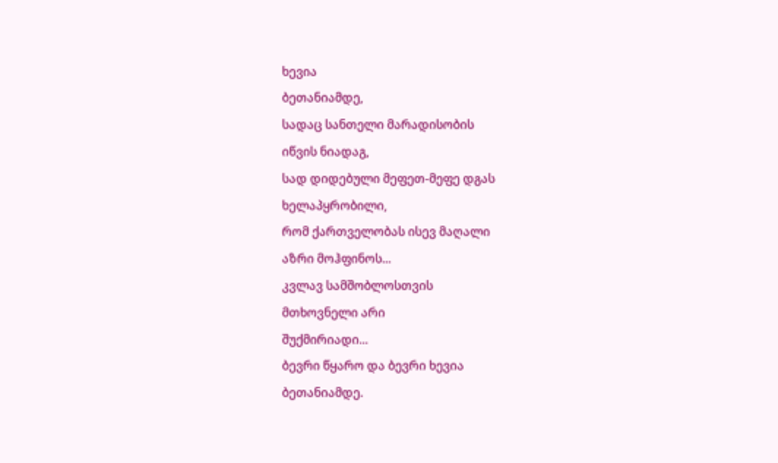ხევია
ბეთანიამდე,
სადაც სანთელი მარადისობის
იწვის ნიადაგ,
სად დიდებული მეფეთ-მეფე დგას
ხელაპყრობილი,
რომ ქართველობას ისევ მაღალი
აზრი მოჰფინოს...
კვლავ სამშობლოსთვის
მთხოვნელი არი
შუქმირიადი...
ბევრი წყარო და ბევრი ხევია
ბეთანიამდე.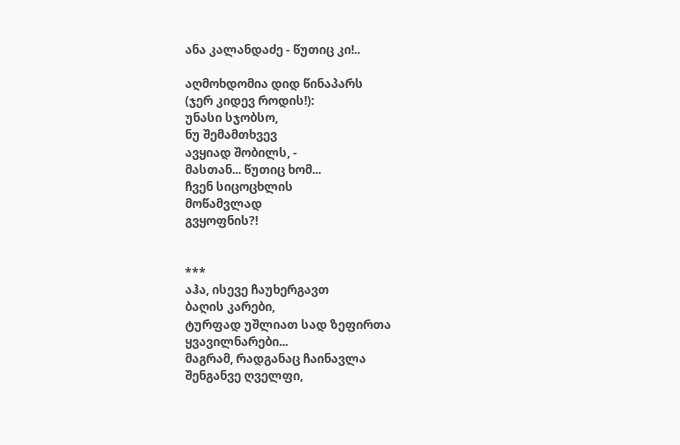ანა კალანდაძე - წუთიც კი!..

აღმოხდომია დიდ წინაპარს
(ჯერ კიდევ როდის!):
უნასი სჯობსო,
ნუ შემამთხვევ
ავყიად შობილს, -
მასთან... წუთიც ხომ...
ჩვენ სიცოცხლის
მოწამვლად
გვყოფნის?!


***
აჰა, ისევე ჩაუხერგავთ
ბაღის კარები,
ტურფად უშლიათ სად ზეფირთა
ყვავილნარები...
მაგრამ, რადგანაც ჩაინავლა
შენგანვე ღველფი,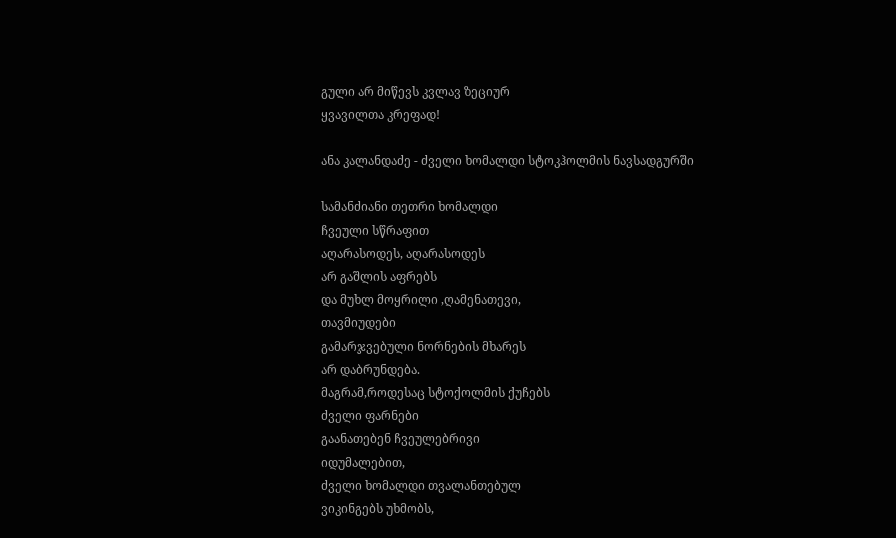გული არ მიწევს კვლავ ზეციურ
ყვავილთა კრეფად!

ანა კალანდაძე - ძველი ხომალდი სტოკჰოლმის ნავსადგურში

სამანძიანი თეთრი ხომალდი
ჩვეული სწრაფით
აღარასოდეს, აღარასოდეს
არ გაშლის აფრებს
და მუხლ მოყრილი ,ღამენათევი,
თავმიუდები
გამარჯვებული ნორნების მხარეს
არ დაბრუნდება.
მაგრამ,როდესაც სტოქოლმის ქუჩებს
ძველი ფარნები
გაანათებენ ჩვეულებრივი
იდუმალებით,
ძველი ხომალდი თვალანთებულ
ვიკინგებს უხმობს,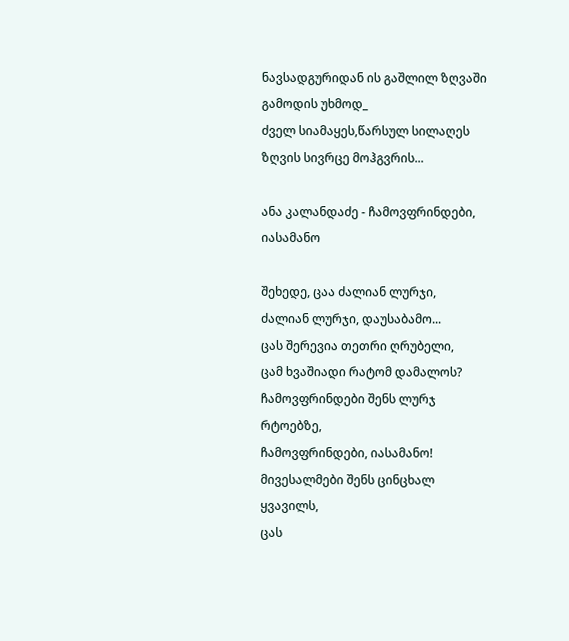ნავსადგურიდან ის გაშლილ ზღვაში
გამოდის უხმოდ_
ძველ სიამაყეს,წარსულ სილაღეს
ზღვის სივრცე მოჰგვრის...

ანა კალანდაძე - ჩამოვფრინდები, იასამანო

შეხედე, ცაა ძალიან ლურჯი,
ძალიან ლურჯი, დაუსაბამო...
ცას შერევია თეთრი ღრუბელი,
ცამ ხვაშიადი რატომ დამალოს?
ჩამოვფრინდები შენს ლურჯ რტოებზე,
ჩამოვფრინდები, იასამანო!
მივესალმები შენს ცინცხალ ყვავილს,
ცას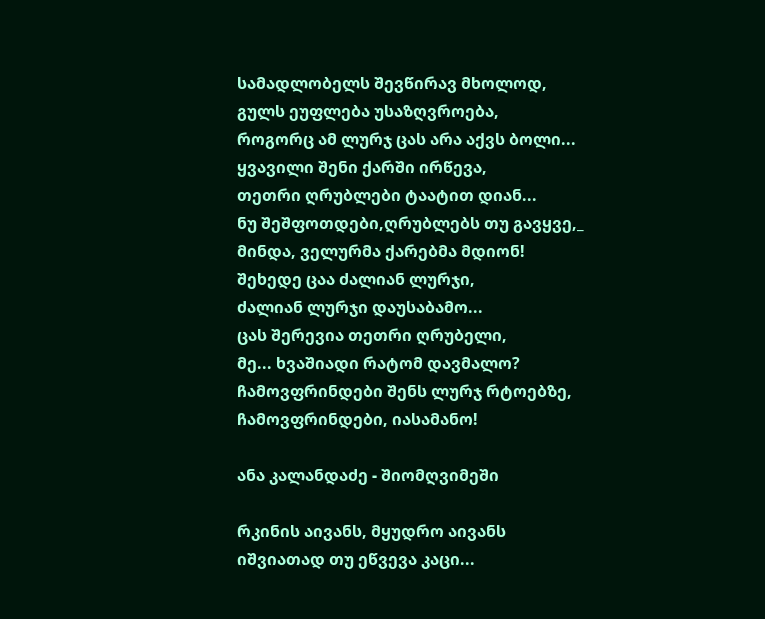სამადლობელს შევწირავ მხოლოდ,
გულს ეუფლება უსაზღვროება,
როგორც ამ ლურჯ ცას არა აქვს ბოლი...
ყვავილი შენი ქარში ირწევა,
თეთრი ღრუბლები ტაატით დიან...
ნუ შეშფოთდები,ღრუბლებს თუ გავყვე,_
მინდა, ველურმა ქარებმა მდიონ!
შეხედე ცაა ძალიან ლურჯი,
ძალიან ლურჯი დაუსაბამო...
ცას შერევია თეთრი ღრუბელი,
მე... ხვაშიადი რატომ დავმალო?
ჩამოვფრინდები შენს ლურჯ რტოებზე,
ჩამოვფრინდები, იასამანო!

ანა კალანდაძე - შიომღვიმეში

რკინის აივანს, მყუდრო აივანს
იშვიათად თუ ეწვევა კაცი...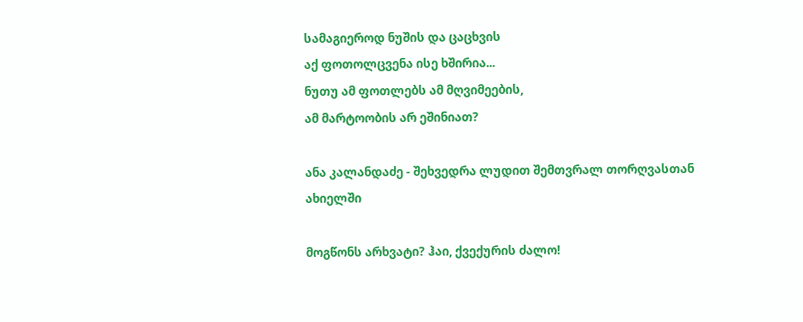სამაგიეროდ ნუშის და ცაცხვის
აქ ფოთოლცვენა ისე ხშირია...
ნუთუ ამ ფოთლებს ამ მღვიმეების,
ამ მარტოობის არ ეშინიათ?

ანა კალანდაძე - შეხვედრა ლუდით შემთვრალ თორღვასთან ახიელში

მოგწონს არხვატი? ჰაი, ქვექურის ძალო!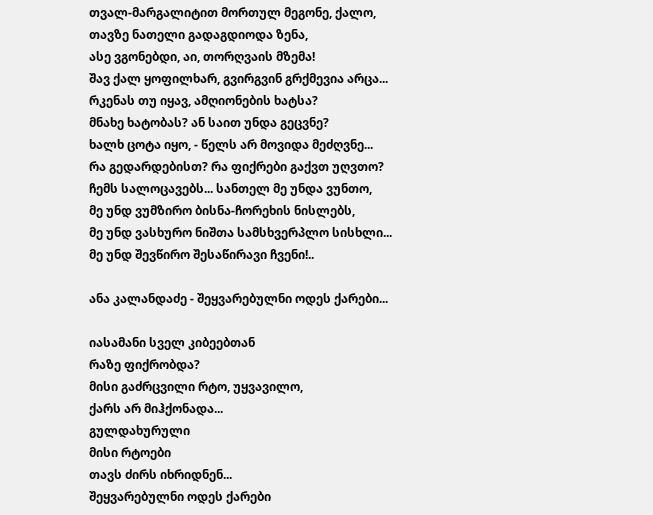თვალ-მარგალიტით მორთულ მეგონე, ქალო,
თავზე ნათელი გადაგდიოდა ზენა,
ასე ვგონებდი, აი, თორღვაის მზემა!
შავ ქალ ყოფილხარ, გვირგვინ გრქმევია არცა...
რკენას თუ იყავ, ამღიონების ხატსა?
მნახე ხატობას? ან საით უნდა გეცვნე?
ხალხ ცოტა იყო, - წელს არ მოვიდა მეძღვნე...
რა გედარდებისთ? რა ფიქრები გაქვთ უღვთო?
ჩემს სალოცავებს... სანთელ მე უნდა ვუნთო,
მე უნდ ვუმზირო ბისნა-ჩორეხის ნისლებს,
მე უნდ ვასხურო ნიშთა სამსხვერპლო სისხლი...
მე უნდ შევწირო შესაწირავი ჩვენი!..

ანა კალანდაძე - შეყვარებულნი ოდეს ქარები...

იასამანი სველ კიბეებთან
რაზე ფიქრობდა?
მისი გაძრცვილი რტო, უყვავილო,
ქარს არ მიჰქონადა...
გულდახურული
მისი რტოები
თავს ძირს იხრიდნენ...
შეყვარებულნი ოდეს ქარები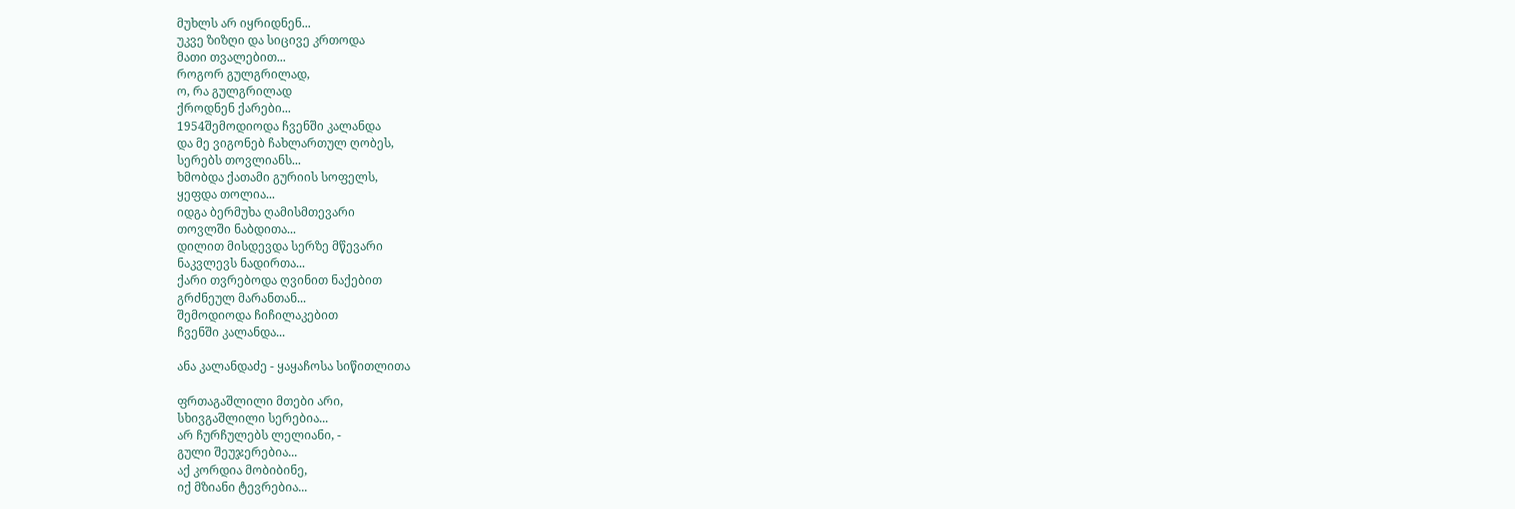მუხლს არ იყრიდნენ...
უკვე ზიზღი და სიცივე კრთოდა
მათი თვალებით...
როგორ გულგრილად,
ო, რა გულგრილად
ქროდნენ ქარები...
1954შემოდიოდა ჩვენში კალანდა
და მე ვიგონებ ჩახლართულ ღობეს,
სერებს თოვლიანს...
ხმობდა ქათამი გურიის სოფელს,
ყეფდა თოლია...
იდგა ბერმუხა ღამისმთევარი
თოვლში ნაბდითა...
დილით მისდევდა სერზე მწევარი
ნაკვლევს ნადირთა...
ქარი თვრებოდა ღვინით ნაქებით
გრძნეულ მარანთან...
შემოდიოდა ჩიჩილაკებით
ჩვენში კალანდა...

ანა კალანდაძე - ყაყაჩოსა სიწითლითა

ფრთაგაშლილი მთები არი,
სხივგაშლილი სერებია...
არ ჩურჩულებს ლელიანი, -
გული შეუჯერებია...
აქ კორდია მობიბინე,
იქ მზიანი ტევრებია...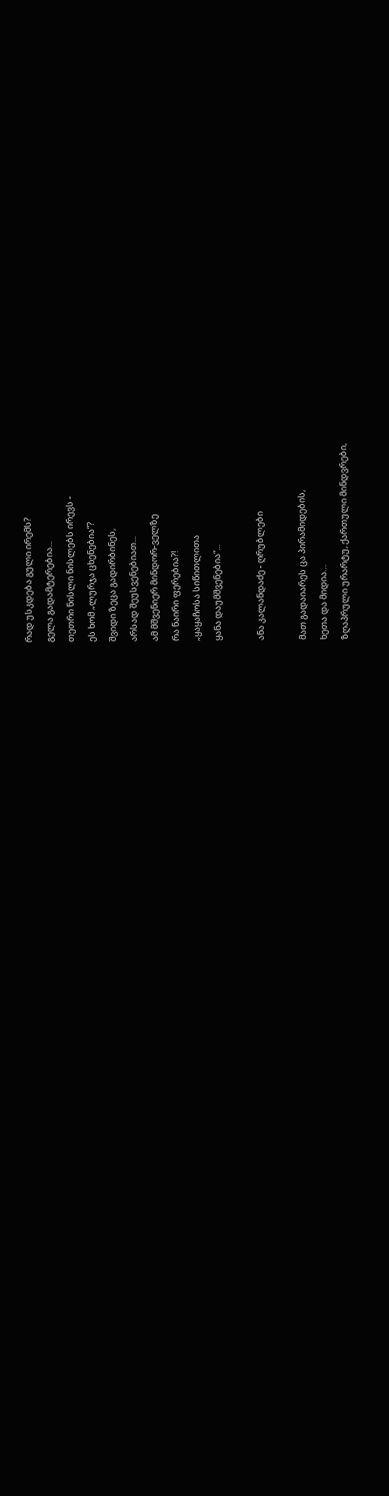რად უსკდება გული ირემს?
გელა გადამტერებია...
თეთრი ნისლი ნისლებს ირევს -
ეს ხომ „ლურჯა ცხენებია“?
შვიდი ზეცა გადირბინეს,
არსად შეუსვენებიათ...
ამ მშვენიერ მინდორ-ველზე
რა ნაირი ფერებია?!
„ყაყაჩოსა სიწითლითა
ყანა დაუმშვენებია“...

ანა კალანდაძე - ღრუბლები

მათ გადაიარეს ცა პირამიდების,
ხეთა და მიდია…
ზღაპრული ურარტუ, ქართული მინდვრები,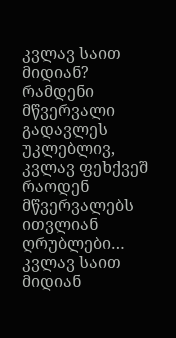კვლავ საით მიდიან?
რამდენი მწვერვალი გადავლეს უკლებლივ,
კვლავ ფეხქვეშ რაოდენ
მწვერვალებს ითვლიან
ღრუბლები…
კვლავ საით მიდიან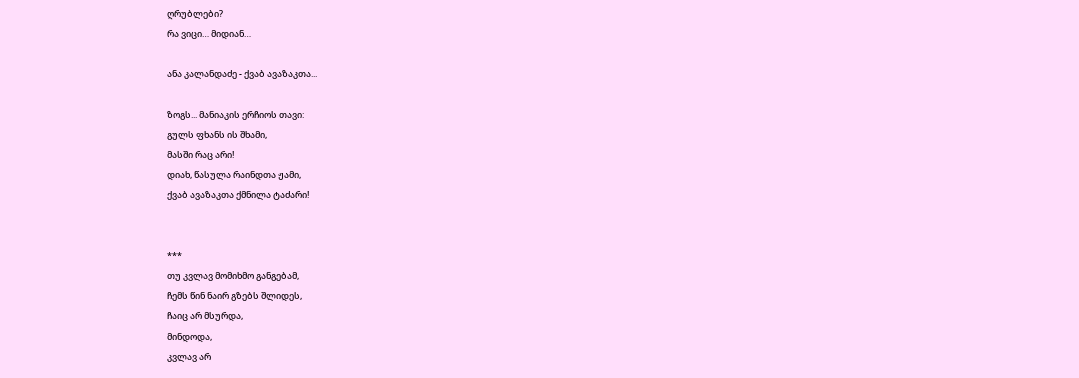ღრუბლები?
რა ვიცი… მიდიან…

ანა კალანდაძე - ქვაბ ავაზაკთა...

ზოგს... მანიაკის ერჩიოს თავი:
გულს ფხანს ის შხამი,
მასში რაც არი!
დიახ, წასულა რაინდთა ჟამი,
ქვაბ ავაზაკთა ქმნილა ტაძარი!


***
თუ კვლავ მომიხმო განგებამ,
ჩემს წინ ნაირ გზებს შლიდეს,
ჩაიც არ მსურდა,
მინდოდა,
კვლავ არ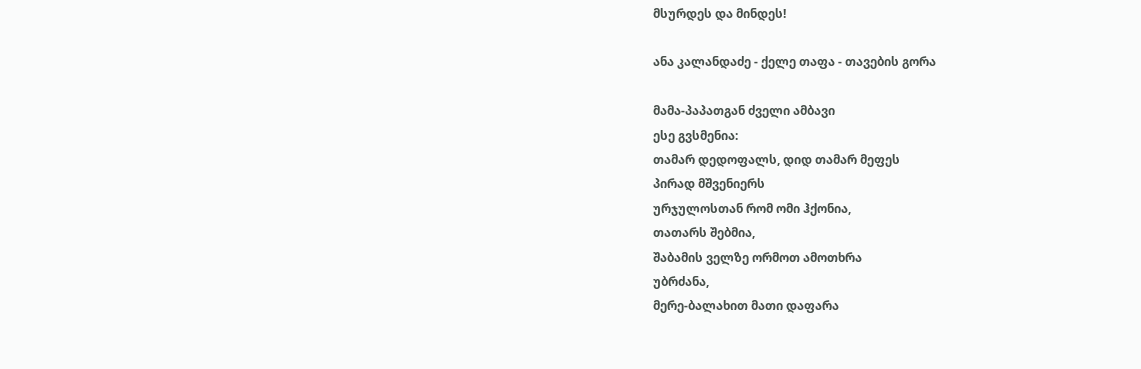მსურდეს და მინდეს!

ანა კალანდაძე - ქელე თაფა - თავების გორა

მამა-პაპათგან ძველი ამბავი
ესე გვსმენია:
თამარ დედოფალს, დიდ თამარ მეფეს
პირად მშვენიერს
ურჯულოსთან რომ ომი ჰქონია,
თათარს შებმია,
შაბამის ველზე ორმოთ ამოთხრა
უბრძანა,
მერე-ბალახით მათი დაფარა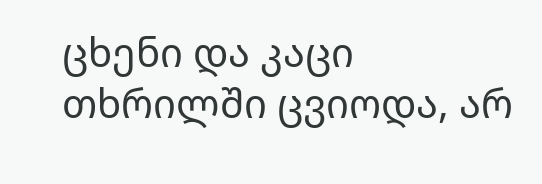ცხენი და კაცი
თხრილში ცვიოდა, არ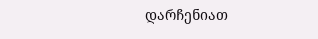დარჩენიათ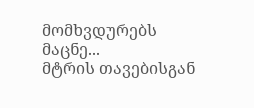მომხვდურებს მაცნე...
მტრის თავებისგან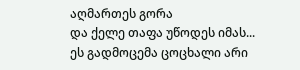აღმართეს გორა
და ქელე თაფა უწოდეს იმას...
ეს გადმოცემა ცოცხალი არი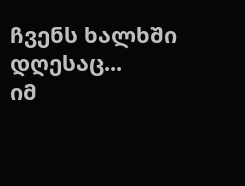ჩვენს ხალხში დღესაც...
იმ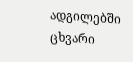ადგილებში ცხვარი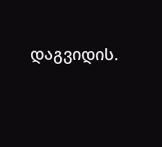დაგვიდის.